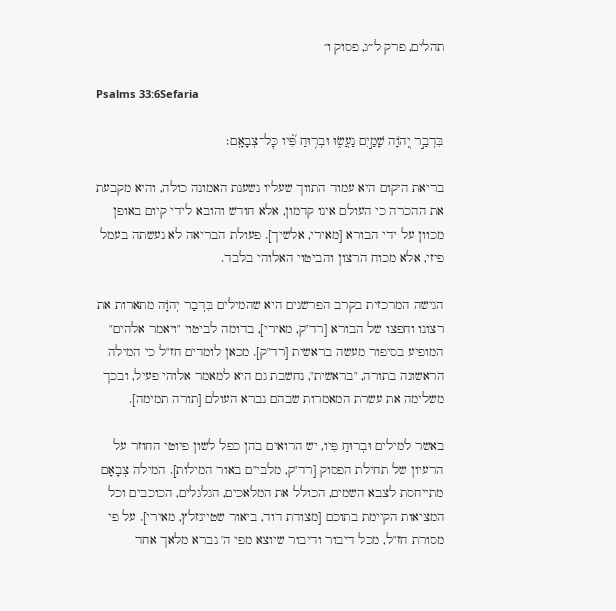תהלים, פרק ל״ג, פסוק ו׳

Psalms 33:6Sefaria

בִּדְבַ֣ר יְ֭הֹוָה שָׁמַ֣יִם נַעֲשׂ֑וּ וּבְר֥וּחַ פִּ֝֗יו כׇּל־צְבָאָֽם׃

בריאת היקום היא עמוד התווך שעליו נשענת האמונה כולה, והיא מקבעת את ההכרה כי העולם אינו קדמון, אלא חודש והובא לידי קיום באופן מכוון על ידי הבורא [מאירי, אלשיך]. פעולת הבריאה לא נעשתה בעמל פיזי, אלא מכוח הרצון והביטוי האלוהי בלבד.

הגישה המרכזית בקרב הפרשנים היא שהמילים בִּדְבַר יְהֹוָה מתארות את רצונו וחפצו של הבורא [רד"ק, מאירי], בדומה לביטוי "ויאמר אלהים" המופיע בסיפור מעשה בראשית [רד"ק]. מכאן לומדים חז"ל כי המילה הראשונה בתורה, "בראשית", נחשבת גם היא למאמר אלוהי פעיל, ובכך משלימה את עשרת המאמרות שבהם נברא העולם [תורה תמימה].

באשר למילים וּבְרוּחַ פִּיו, יש הרואים בהן כפל לשון פיוטי החוזר על הרעיון של תחילת הפסוק [רד"ק, מלבי"ם באור המילות]. המילה צְבָאָם מתייחסת לצבא השמים, הכולל את המלאכים, הגלגלים, הכוכבים וכל המציאות הקיימת בתוכם [מצודת דוד, ביאור שטיינזלץ, מאירי]. על פי מסורת חז"ל, מכל דיבור ודיבור שיוצא מפי ה' נברא מלאך אחד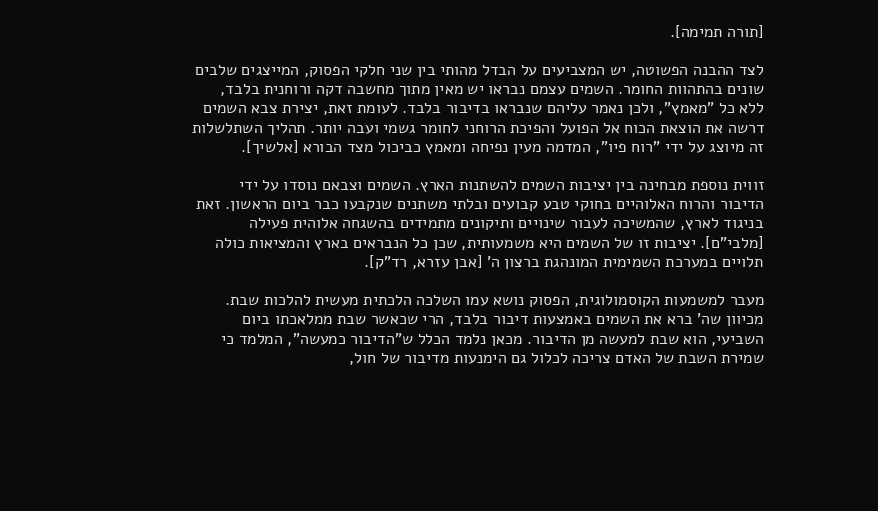[תורה תמימה].

לצד ההבנה הפשוטה, יש המצביעים על הבדל מהותי בין שני חלקי הפסוק, המייצגים שלבים שונים בהתהוות החומר. השמים עצמם נבראו יש מאין מתוך מחשבה דקה ורוחנית בלבד, ללא כל "מאמץ", ולכן נאמר עליהם שנבראו בדיבור בלבד. לעומת זאת, יצירת צבא השמים דרשה את הוצאת הכוח אל הפועל והפיכת הרוחני לחומר גשמי ועבה יותר. תהליך השתלשלות זה מיוצג על ידי "רוח פיו", המדמה מעין נפיחה ומאמץ כביכול מצד הבורא [אלשיך].

זווית נוספת מבחינה בין יציבות השמים להשתנות הארץ. השמים וצבאם נוסדו על ידי הדיבור והרוח האלוהיים בחוקי טבע קבועים ובלתי משתנים שנקבעו כבר ביום הראשון. זאת בניגוד לארץ, שהמשיכה לעבור שינויים ותיקונים מתמידים בהשגחה אלוהית פעילה [מלבי"ם]. יציבות זו של השמים היא משמעותית, שכן כל הנבראים בארץ והמציאות כולה תלויים במערכת השמימית המונהגת ברצון ה' [אבן עזרא, רד"ק].

מעבר למשמעות הקוסמולוגית, הפסוק נושא עמו השלכה הלכתית מעשית להלכות שבת. מכיוון שה' ברא את השמים באמצעות דיבור בלבד, הרי שכאשר שבת ממלאכתו ביום השביעי, הוא שבת למעשה מן הדיבור. מכאן נלמד הכלל ש"הדיבור כמעשה", המלמד כי שמירת השבת של האדם צריכה לכלול גם הימנעות מדיבור של חול,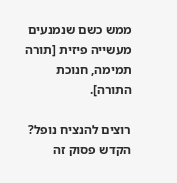ממש כשם שנמנעים מעשייה פיזית [תורה תמימה, חנוכת התורה].

רוצים להנציח נופל?
הקדש פסוק זה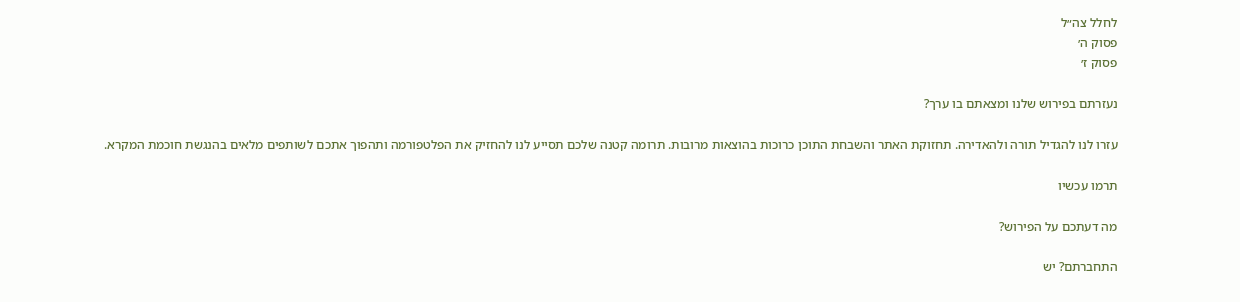לחלל צה״ל
פסוק ה׳
פסוק ז׳

נעזרתם בפירוש שלנו ומצאתם בו ערך?

עזרו לנו להגדיל תורה ולהאדירה. תחזוקת האתר והשבחת התוכן כרוכות בהוצאות מרובות. תרומה קטנה שלכם תסייע לנו להחזיק את הפלטפורמה ותהפוך אתכם לשותפים מלאים בהנגשת חוכמת המקרא.

תרמו עכשיו

מה דעתכם על הפירוש?

התחברתם? יש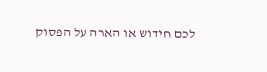לכם חידוש או הארה על הפסוק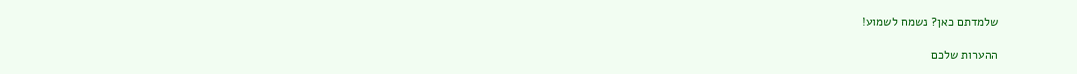שלמדתם כאן? נשמח לשמוע!

ההערות שלכם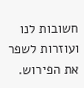חשובות לנו ועוזרות לשפר את הפירוש.